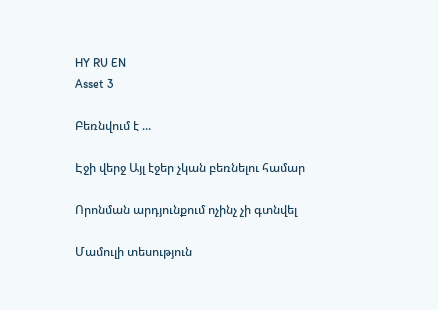HY RU EN
Asset 3

Բեռնվում է ...

Էջի վերջ Այլ էջեր չկան բեռնելու համար

Որոնման արդյունքում ոչինչ չի գտնվել

Մամուլի տեսություն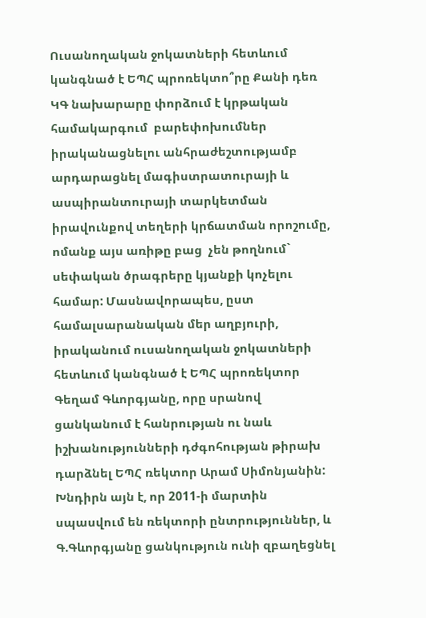Ուսանողական ջոկատների հետևում կանգնած է ԵՊՀ պրոռեկտո՞րը Քանի դեռ ԿԳ նախարարը փորձում է կրթական համակարգում  բարեփոխումներ իրականացնելու անհրաժեշտությամբ արդարացնել մագիստրատուրայի և ասպիրանտուրայի տարկետման իրավունքով տեղերի կրճատման որոշումը, ոմանք այս առիթը բաց  չեն թողնում` սեփական ծրագրերը կյանքի կոչելու համար: Մասնավորապես, ըստ համալսարանական մեր աղբյուրի, իրականում ուսանողական ջոկատների հետևում կանգնած է ԵՊՀ պրոռեկտոր Գեղամ Գևորգյանը, որը սրանով ցանկանում է հանրության ու նաև իշխանությունների դժգոհության թիրախ դարձնել ԵՊՀ ռեկտոր Արամ Սիմոնյանին: Խնդիրն այն է, որ 2011-ի մարտին սպասվում են ռեկտորի ընտրություններ, և Գ.Գևորգյանը ցանկություն ունի զբաղեցնել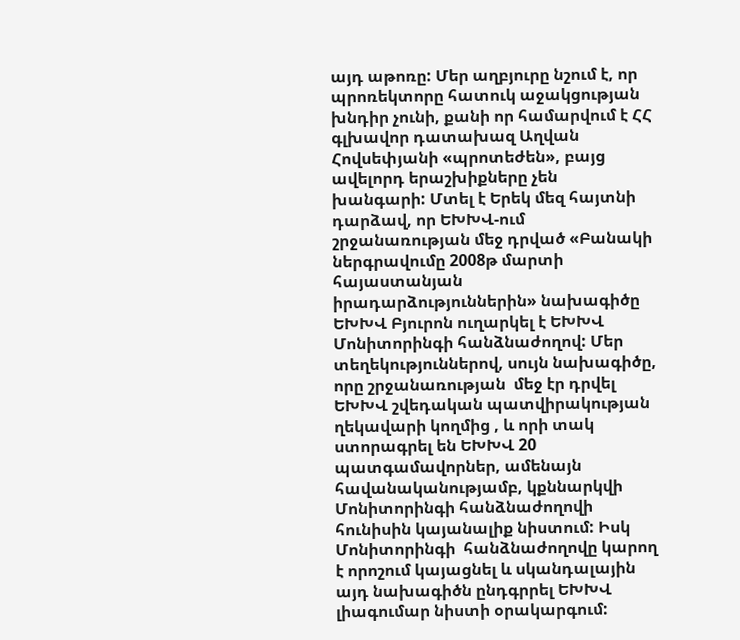այդ աթոռը: Մեր աղբյուրը նշում է, որ պրոռեկտորը հատուկ աջակցության խնդիր չունի, քանի որ համարվում է ՀՀ գլխավոր դատախազ Աղվան Հովսեփյանի «պրոտեժեն», բայց ավելորդ երաշխիքները չեն խանգարի: Մտել է Երեկ մեզ հայտնի դարձավ, որ ԵԽԽՎ-ում շրջանառության մեջ դրված «Բանակի ներգրավումը 2008թ մարտի հայաստանյան իրադարձություններին» նախագիծը ԵԽԽՎ Բյուրոն ուղարկել է ԵԽԽՎ Մոնիտորինգի հանձնաժողով: Մեր տեղեկություններով, սույն նախագիծը, որը շրջանառության  մեջ էր դրվել ԵԽԽՎ շվեդական պատվիրակության ղեկավարի կողմից , և որի տակ ստորագրել են ԵԽԽՎ 20 պատգամավորներ, ամենայն հավանականությամբ, կքննարկվի Մոնիտորինգի հանձնաժողովի հունիսին կայանալիք նիստում: Իսկ Մոնիտորինգի  հանձնաժողովը կարող է որոշում կայացնել և սկանդալային այդ նախագիծն ընդգրրել ԵԽԽՎ լիագումար նիստի օրակարգում: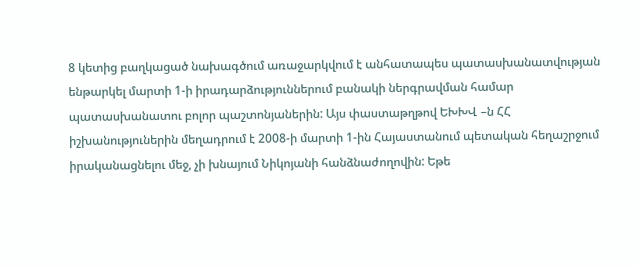8 կետից բաղկացած նախագծում առաջարկվում է անհատապես պատասխանատվության ենթարկել մարտի 1-ի իրադարձություններում բանակի ներգրավման համար պատասխանատու բոլոր պաշտոնյաներին: Այս փաստաթղթով ԵԽԽՎ –ն ՀՀ իշխանություներին մեղադրում է 2008-ի մարտի 1-ին Հայաստանում պետական հեղաշրջում իրականացնելու մեջ, չի խնայում Նիկոյանի հանձնաժողովին: Եթե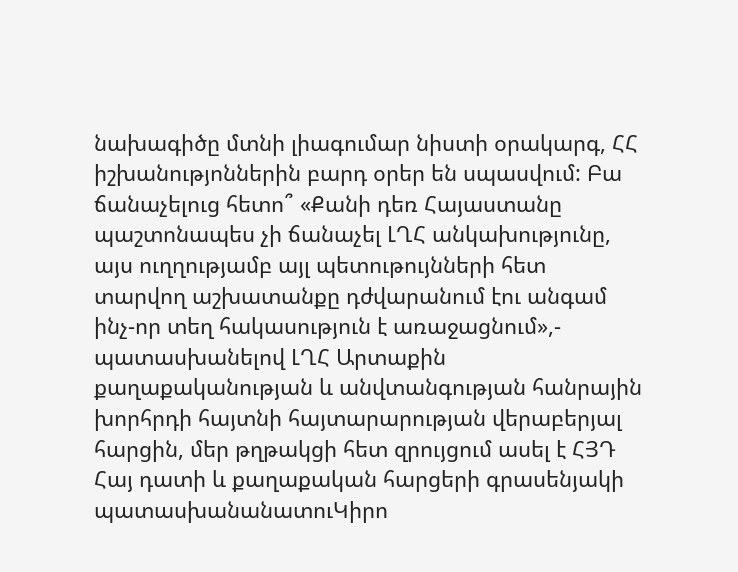նախագիծը մտնի լիագումար նիստի օրակարգ, ՀՀ իշխանությոններին բարդ օրեր են սպասվում: Բա ճանաչելուց հետո՞ «Քանի դեռ Հայաստանը պաշտոնապես չի ճանաչել ԼՂՀ անկախությունը, այս ուղղությամբ այլ պետութույնների հետ տարվող աշխատանքը դժվարանում էու անգամ ինչ-որ տեղ հակասություն է առաջացնում»,- պատասխանելով ԼՂՀ Արտաքին քաղաքականության և անվտանգության հանրային խորհրդի հայտնի հայտարարության վերաբերյալ հարցին, մեր թղթակցի հետ զրույցում ասել է ՀՅԴ Հայ դատի և քաղաքական հարցերի գրասենյակի պատասխանանատուԿիրո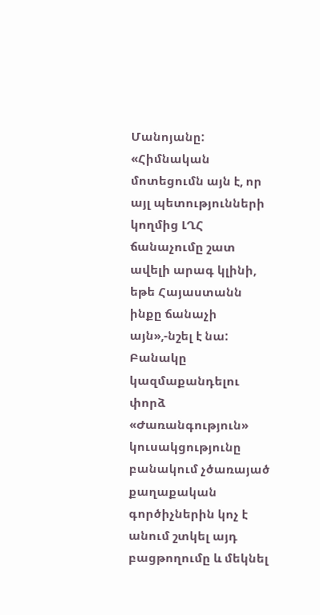Մանոյանը: «Հիմնական մոտեցումն այն է, որ այլ պետությունների կողմից ԼՂՀ ճանաչումը շատ ավելի արագ կլինի, եթե Հայաստանն ինքը ճանաչի այն»,-նշել է նա: Բանակը կազմաքանդելու  փորձ «Ժառանգություն» կուսակցությունը բանակում չծառայած քաղաքական գործիչներին կոչ է անում շտկել այդ բացթողումը և մեկնել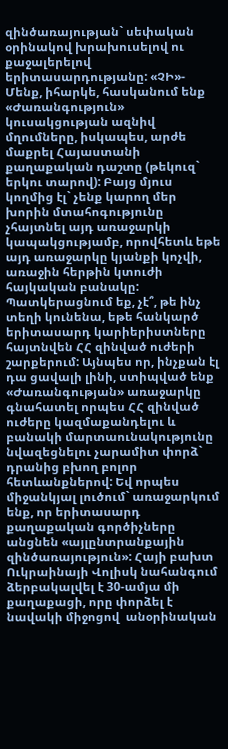զինծառայության` սեփական օրինակով խրախուսելով ու քաջալերելով երիտասարդությանը: «ՉԻ»- Մենք, իհարկե, հասկանում ենք «Ժառանգություն» կուսակցության ազնիվ մղումները, իսկապես, արժե մաքրել Հայաստանի քաղաքական դաշտը (թեկուզ` երկու տարով): Բայց մյուս կողմից էլ` չենք կարող մեր խորին մտահոգությունը չհայտնել այդ առաջարկի կապակցությամբ, որովհետև եթե այդ առաջարկը կյանքի կոչվի, առաջին հերթին կտուժի հայկական բանակը: Պատկերացնում եք, չէ՞, թե ինչ տեղի կունենա, եթե հանկարծ երիտասարդ կարիերիստները հայտնվեն ՀՀ զինված ուժերի շարքերում: Այնպես որ, ինչքան էլ դա ցավալի լինի, ստիպված ենք «Ժառանգության» առաջարկը գնահատել որպես ՀՀ զինված ուժերը կազմաքանդելու և բանակի մարտաունակությունը նվազեցնելու չարամիտ փորձ` դրանից բխող բոլոր հետևանքներով: Եվ որպես միջանկյալ լուծում` առաջարկում ենք, որ երիտասարդ քաղաքական գործիչները անցնեն «այլընտրանքային զինծառայություն»: Հայի բախտ Ուկրաինայի Վոլիսկ նահանգում ձերբակալվել է 30-ամյա մի քաղաքացի, որը փորձել է նավակի միջոցով  անօրինական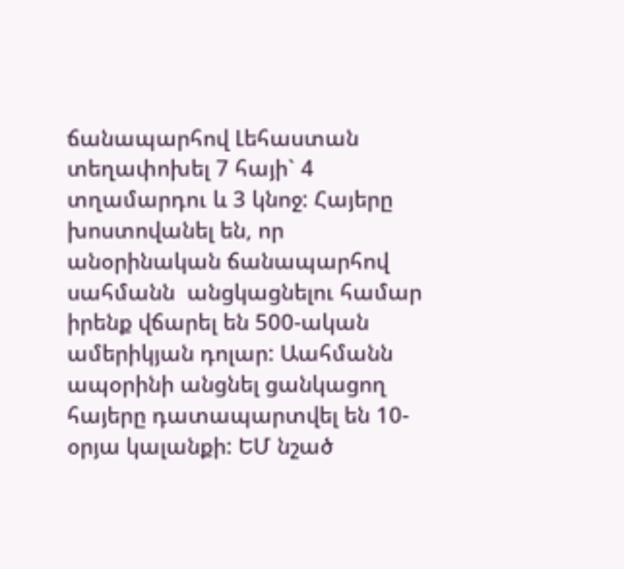ճանապարհով Լեհաստան տեղափոխել 7 հայի` 4 տղամարդու և 3 կնոջ: Հայերը խոստովանել են, որ անօրինական ճանապարհով սահմանն  անցկացնելու համար իրենք վճարել են 500-ական ամերիկյան դոլար: Աահմանն ապօրինի անցնել ցանկացող հայերը դատապարտվել են 10-օրյա կալանքի: ԵՄ նշած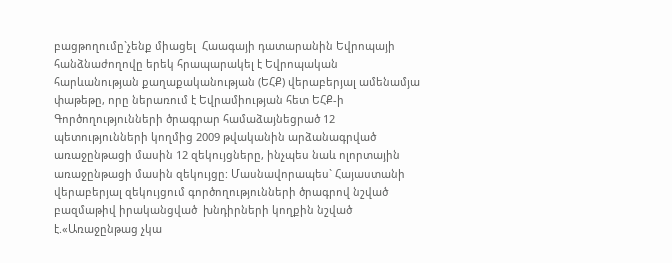բացթողումը`չենք միացել  Հաագայի դատարանին Եվրոպայի հանձնաժողովը երեկ հրապարակել է Եվրոպական հարևանության քաղաքականության (ԵՀՔ) վերաբերյալ ամենամյա փաթեթը, որը ներառում է Եվրամիության հետ ԵՀՔ-ի Գործողությունների ծրագրար համաձայնեցրած 12 պետությունների կողմից 2009 թվականին արձանագրված առաջընթացի մասին 12 զեկույցները, ինչպես նաև ոլորտային առաջընթացի մասին զեկույցը: Մասնավորապես` Հայաստանի վերաբերյալ զեկույցում գործողությունների ծրագրով նշված բազմաթիվ իրականցված  խնդիրների կողքին նշված է.«Առաջընթաց չկա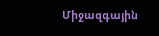Միջազգային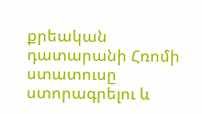քրեական դատարանի Հռոմի ստատուսը ստորագրելու և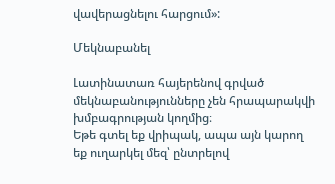վավերացնելու հարցում»:

Մեկնաբանել

Լատինատառ հայերենով գրված մեկնաբանությունները չեն հրապարակվի խմբագրության կողմից։
Եթե գտել եք վրիպակ, ապա այն կարող եք ուղարկել մեզ՝ ընտրելով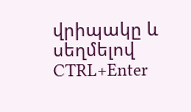վրիպակը և սեղմելով CTRL+Enter